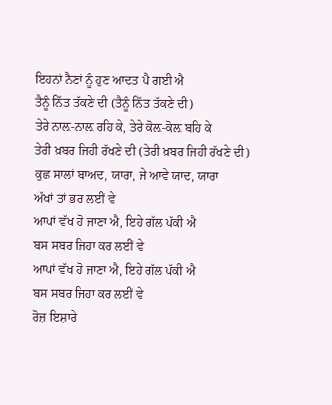ਇਹਨਾਂ ਨੈਣਾਂ ਨੂੰ ਹੁਣ ਆਦਤ ਪੈ ਗਈ ਐ
ਤੈਨੂੰ ਨਿੱਤ ਤੱਕਣੇ ਦੀ (ਤੈਨੂੰ ਨਿੱਤ ਤੱਕਣੇ ਦੀ)
ਤੇਰੇ ਨਾਲ਼-ਨਾਲ਼ ਰਹਿ ਕੇ, ਤੇਰੇ ਕੋਲ਼-ਕੋਲ਼ ਬਹਿ ਕੇ
ਤੇਰੀ ਖ਼ਬਰ ਜਿਹੀ ਰੱਖਣੇ ਦੀ (ਤੇਰੀ ਖ਼ਬਰ ਜਿਹੀ ਰੱਖਣੇ ਦੀ)
ਕੁਛ ਸਾਲਾਂ ਬਾਅਦ, ਯਾਰਾ, ਜੇ ਆਵੇ ਯਾਦ, ਯਾਰਾ
ਅੱਖਾਂ ਤਾਂ ਭਰ ਲਈਂ ਵੇ
ਆਪਾਂ ਵੱਖ ਹੋ ਜਾਣਾ ਐ, ਇਹੇ ਗੱਲ ਪੱਕੀ ਐ
ਬਸ ਸਬਰ ਜਿਹਾ ਕਰ ਲਈਂ ਵੇ
ਆਪਾਂ ਵੱਖ ਹੋ ਜਾਣਾ ਐ, ਇਹੇ ਗੱਲ ਪੱਕੀ ਐ
ਬਸ ਸਬਰ ਜਿਹਾ ਕਰ ਲਈਂ ਵੇ
ਰੋਜ਼ ਇਸ਼ਾਰੇ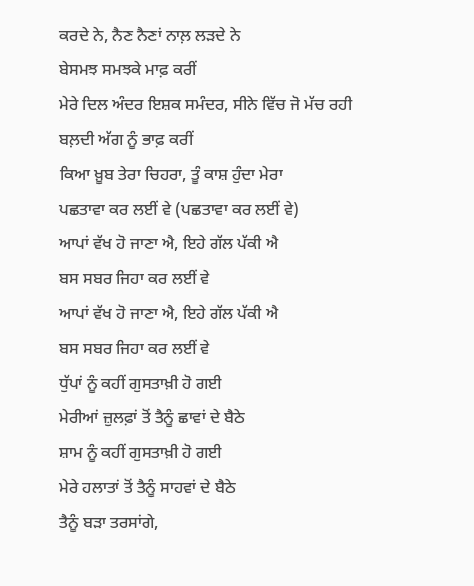ਕਰਦੇ ਨੇ, ਨੈਣ ਨੈਣਾਂ ਨਾਲ਼ ਲੜਦੇ ਨੇ
ਬੇਸਮਝ ਸਮਝਕੇ ਮਾਫ਼ ਕਰੀਂ
ਮੇਰੇ ਦਿਲ ਅੰਦਰ ਇਸ਼ਕ ਸਮੰਦਰ, ਸੀਨੇ ਵਿੱਚ ਜੋ ਮੱਚ ਰਹੀ
ਬਲ਼ਦੀ ਅੱਗ ਨੂੰ ਭਾਫ਼ ਕਰੀਂ
ਕਿਆ ਖ਼ੂਬ ਤੇਰਾ ਚਿਹਰਾ, ਤੂੰ ਕਾਸ਼ ਹੁੰਦਾ ਮੇਰਾ
ਪਛਤਾਵਾ ਕਰ ਲਈਂ ਵੇ (ਪਛਤਾਵਾ ਕਰ ਲਈਂ ਵੇ)
ਆਪਾਂ ਵੱਖ ਹੋ ਜਾਣਾ ਐ, ਇਹੇ ਗੱਲ ਪੱਕੀ ਐ
ਬਸ ਸਬਰ ਜਿਹਾ ਕਰ ਲਈਂ ਵੇ
ਆਪਾਂ ਵੱਖ ਹੋ ਜਾਣਾ ਐ, ਇਹੇ ਗੱਲ ਪੱਕੀ ਐ
ਬਸ ਸਬਰ ਜਿਹਾ ਕਰ ਲਈਂ ਵੇ
ਧੁੱਪਾਂ ਨੂੰ ਕਹੀਂ ਗੁਸਤਾਖ਼ੀ ਹੋ ਗਈ
ਮੇਰੀਆਂ ਜ਼ੁਲਫ਼ਾਂ ਤੋਂ ਤੈਨੂੰ ਛਾਵਾਂ ਦੇ ਬੈਠੇ
ਸ਼ਾਮ ਨੂੰ ਕਹੀਂ ਗੁਸਤਾਖ਼ੀ ਹੋ ਗਈ
ਮੇਰੇ ਹਲਾਤਾਂ ਤੋਂ ਤੈਨੂੰ ਸਾਹਵਾਂ ਦੇ ਬੈਠੇ
ਤੈਨੂੰ ਬੜਾ ਤਰਸਾਂਗੇ,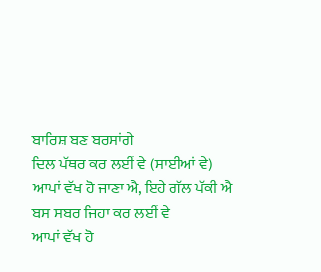ਬਾਰਿਸ਼ ਬਣ ਬਰਸਾਂਗੇ
ਦਿਲ ਪੱਥਰ ਕਰ ਲਈਂ ਵੇ (ਸਾਈਆਂ ਵੇ)
ਆਪਾਂ ਵੱਖ ਹੋ ਜਾਣਾ ਐ, ਇਹੇ ਗੱਲ ਪੱਕੀ ਐ
ਬਸ ਸਬਰ ਜਿਹਾ ਕਰ ਲਈਂ ਵੇ
ਆਪਾਂ ਵੱਖ ਹੋ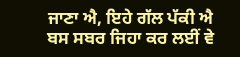ਜਾਣਾ ਐ, ਇਹੇ ਗੱਲ ਪੱਕੀ ਐ
ਬਸ ਸਬਰ ਜਿਹਾ ਕਰ ਲਈਂ ਵੇ